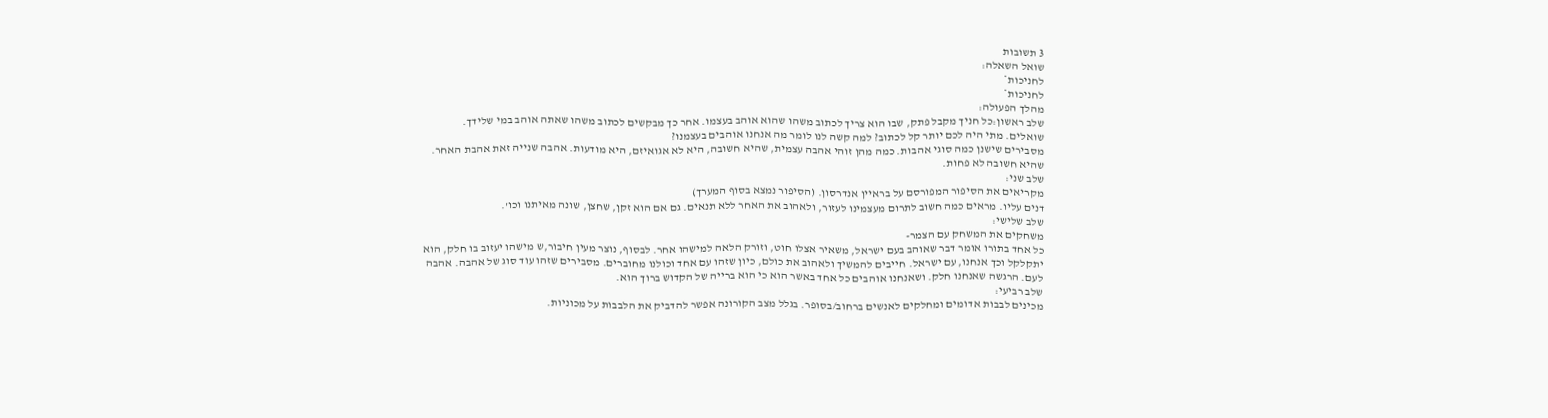3 תשובות
שואל השאלה:
לחניכות*
לחניכות*
מהלך הפעולה:
שלב ראשון:כל חניך מקבל פתק, שבו הוא צריך לכתוב משהו שהוא אוהב בעצמו. אחר כך מבקשים לכתוב משהו שאתה אוהב במי שלידך.
שואלים. מתי היה לכם יותר קל לכתוב? למה קשה לנו לומר מה אנחנו אוהבים בעצמנו?
מסבירים שישנן כמה סוגי אהבות. כמה מהן זוהי אהבה עצמית, שהיא חשובה, היא לא אגואיזם, היא מודעות. אהבה שנייה זאת אהבת האחר. שהיא חשובה לא פחות.
שלב שני:
מקריאים את הסיפור המפורסם על בראיין אנדרסון. (הסיפור נמצא בסוף המערך)
דנים עליו. מראים כמה חשוב לתרום מעצמינו לעזור, ולאהוב את האחר ללא תנאים. גם אם הוא זקן, שחצן, שונה מאיתנו וכו'.
שלב שלישי:
משחקים את המשחק עם הצמר-
כל אחד בתורו אומר דבר שאוהב בעם ישראל, משאיר אצלו חוט, וזורק הלאה למישהו אחר. לבסוף, נוצר מעין חיבור,ש מישהו יעזוב בו חלק, הוא יתקלקל וכך אנחנו, עם ישראל. חייבים להמשיך ולאהוב את כולם, כיון שזהו עם אחד וכולנו מחוברים. מסבירים שזהו עוד סוג של אהבה. אהבה לעם. הרגשה שאנחנו חלק. ושאנחנו אוהבים כל אחד באשר הוא כי הוא ברייה של הקדוש ברוך הוא.
שלב רביעי:
מכינים לבבות אדומים ומחלקים לאנשים ברחוב/בסופר. בגלל מצב הקורונה אפשר להדביק את הלבבות על מכוניות.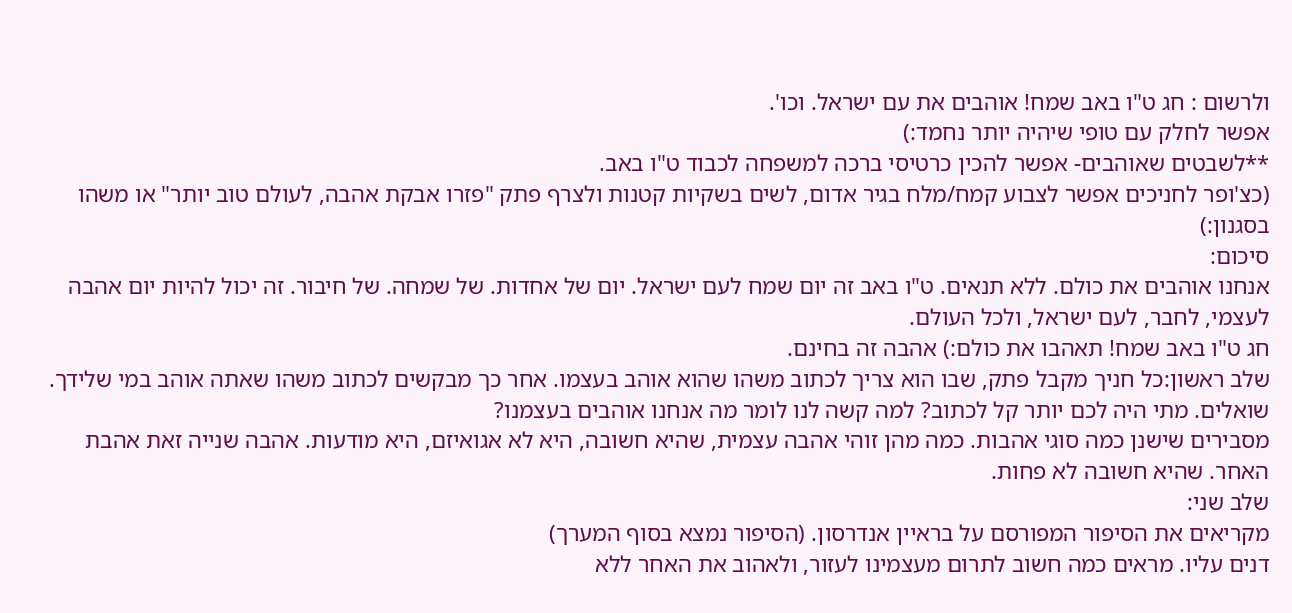ולרשום : חג ט"ו באב שמח! אוהבים את עם ישראל. וכו'.
אפשר לחלק עם טופי שיהיה יותר נחמד:)
**לשבטים שאוהבים- אפשר להכין כרטיסי ברכה למשפחה לכבוד ט"ו באב.
(כצ'ופר לחניכים אפשר לצבוע קמח/מלח בגיר אדום, לשים בשקיות קטנות ולצרף פתק "פזרו אבקת אהבה, לעולם טוב יותר" או משהו בסגנון:)
סיכום:
אנחנו אוהבים את כולם. ללא תנאים. ט"ו באב זה יום שמח לעם ישראל. יום של אחדות. של שמחה. של חיבור. זה יכול להיות יום אהבה לעצמי, לחבר, לעם ישראל, ולכל העולם.
חג ט"ו באב שמח! תאהבו את כולם:) אהבה זה בחינם.
שלב ראשון:כל חניך מקבל פתק, שבו הוא צריך לכתוב משהו שהוא אוהב בעצמו. אחר כך מבקשים לכתוב משהו שאתה אוהב במי שלידך.
שואלים. מתי היה לכם יותר קל לכתוב? למה קשה לנו לומר מה אנחנו אוהבים בעצמנו?
מסבירים שישנן כמה סוגי אהבות. כמה מהן זוהי אהבה עצמית, שהיא חשובה, היא לא אגואיזם, היא מודעות. אהבה שנייה זאת אהבת האחר. שהיא חשובה לא פחות.
שלב שני:
מקריאים את הסיפור המפורסם על בראיין אנדרסון. (הסיפור נמצא בסוף המערך)
דנים עליו. מראים כמה חשוב לתרום מעצמינו לעזור, ולאהוב את האחר ללא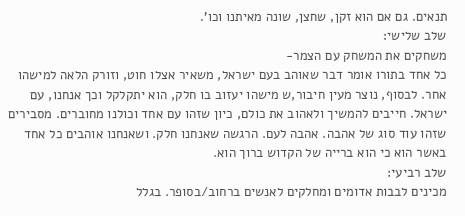תנאים. גם אם הוא זקן, שחצן, שונה מאיתנו וכו'.
שלב שלישי:
משחקים את המשחק עם הצמר-
כל אחד בתורו אומר דבר שאוהב בעם ישראל, משאיר אצלו חוט, וזורק הלאה למישהו אחר. לבסוף, נוצר מעין חיבור,ש מישהו יעזוב בו חלק, הוא יתקלקל וכך אנחנו, עם ישראל. חייבים להמשיך ולאהוב את כולם, כיון שזהו עם אחד וכולנו מחוברים. מסבירים שזהו עוד סוג של אהבה. אהבה לעם. הרגשה שאנחנו חלק. ושאנחנו אוהבים כל אחד באשר הוא כי הוא ברייה של הקדוש ברוך הוא.
שלב רביעי:
מכינים לבבות אדומים ומחלקים לאנשים ברחוב/בסופר. בגלל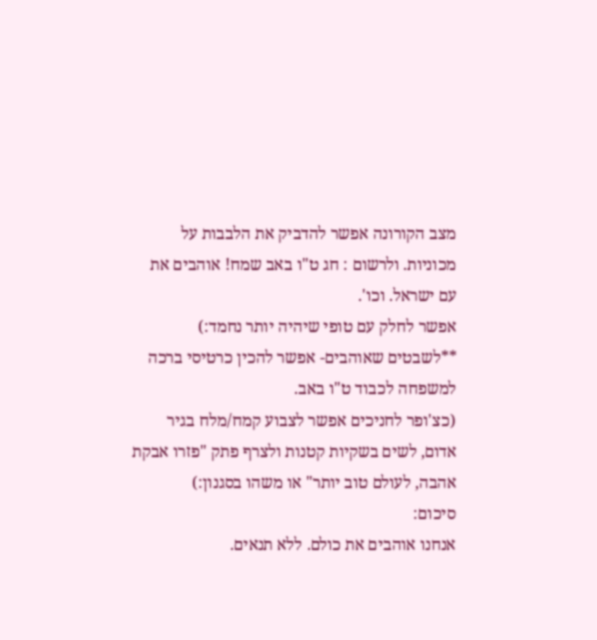מצב הקורונה אפשר להדביק את הלבבות על מכוניות. ולרשום : חג ט"ו באב שמח! אוהבים את עם ישראל. וכו'.
אפשר לחלק עם טופי שיהיה יותר נחמד:)
**לשבטים שאוהבים- אפשר להכין כרטיסי ברכה למשפחה לכבוד ט"ו באב.
(כצ'ופר לחניכים אפשר לצבוע קמח/מלח בגיר אדום, לשים בשקיות קטנות ולצרף פתק "פזרו אבקת אהבה, לעולם טוב יותר" או משהו בסגנון:)
סיכום:
אנחנו אוהבים את כולם. ללא תנאים.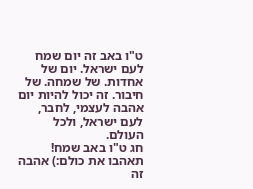ט"ו באב זה יום שמח לעם ישראל. יום של אחדות. של שמחה. של חיבור. זה יכול להיות יום אהבה לעצמי, לחבר, לעם ישראל, ולכל העולם.
חג ט"ו באב שמח! תאהבו את כולם:) אהבה זה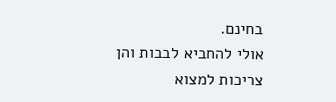בחינם.
אולי להחביא לבבות והן צריכות למצוא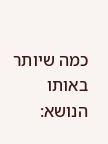כמה שיותר
באותו הנושא: